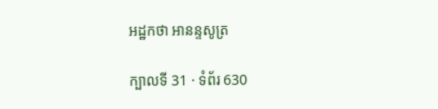អដ្ឋកថា អានន្ទសូត្រ

ក្បាលទី 31 · ទំព័រ 630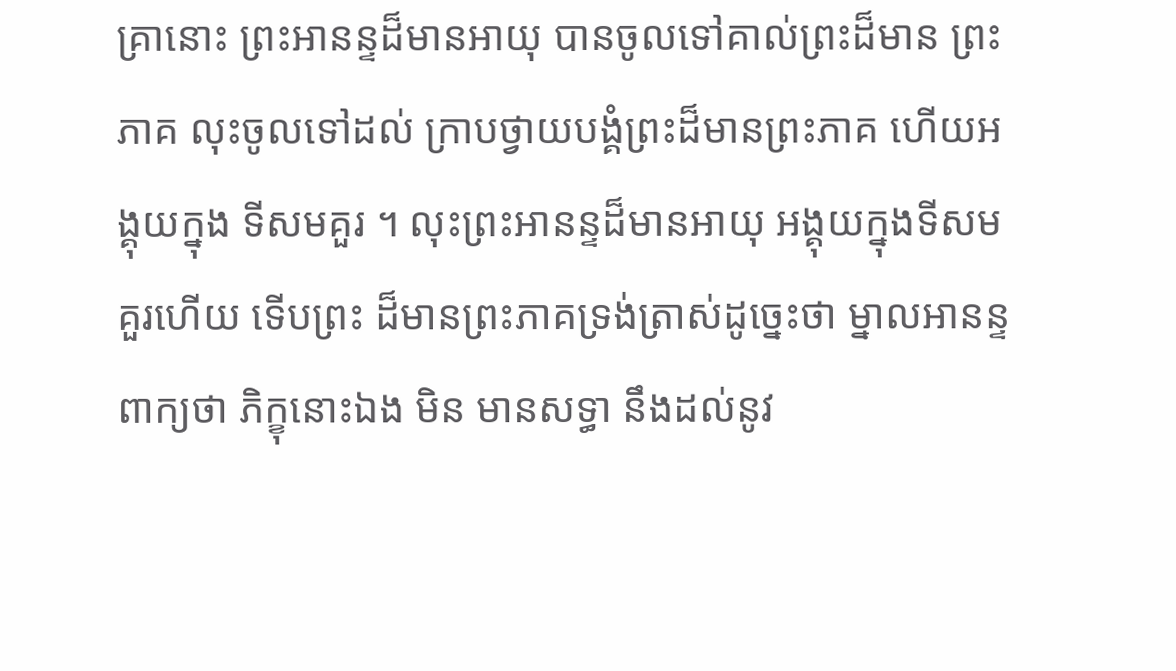គ្រានោះ ព្រះអានន្ទដ៏មានអាយុ បានចូលទៅគាល់ព្រះដ៏មាន ព្រះភាគ លុះចូលទៅដល់ ក្រាបថ្វាយបង្គំព្រះដ៏មានព្រះភាគ ហើយអង្គុយក្នុង ទីសមគួរ ។ លុះព្រះអានន្ទដ៏មានអាយុ អង្គុយក្នុងទីសមគួរហើយ ទើបព្រះ ដ៏មានព្រះភាគទ្រង់ត្រាស់ដូច្នេះថា ម្នាលអានន្ទ ពាក្យថា ភិក្ខុនោះឯង មិន មានសទ្ធា នឹងដល់នូវ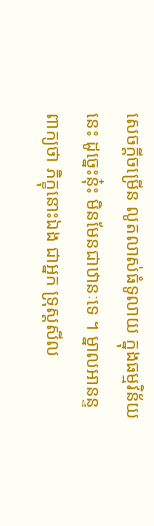សេចក្តីចម្រើន លូតលាស់ធំទូលាយ ក្នុងធម្មវិន័យនេះ ដូច្នេះនុ៎ះ មិនមែនជាឋានៈទេ ។ ម្នាលអានន្ទ ពាក្យថា ភិក្ខុនោះឯង ជាអ្នក ទ្រុស្តសីល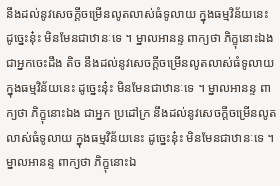នឹងដល់នូវសេចក្តីចម្រើនលូតលាស់ធំទូលាយ ក្នុងធម្មវិន័យនេះ ដូច្នេះនុ៎ះ មិនមែនជាឋានៈទេ ។ ម្នាលអានន្ទ ពាក្យថា ភិក្ខុនោះឯង ជាអ្នកចេះដឹង តិច នឹងដល់នូវសេចក្តីចម្រើនលូតលាស់ធំទូលាយ ក្នុងធម្មវិន័យនេះ ដូច្នេះនុ៎ះ មិនមែនជាឋានៈទេ ។ ម្នាលអានន្ទ ពាក្យថា ភិក្ខុនោះឯង ជាអ្នក ប្រដៅក្រ នឹងដល់នូវសេចក្តីចម្រើនលូតលាស់ធំទូលាយ ក្នុងធម្មវិន័យនេះ ដូច្នេះនុ៎ះ មិនមែនជាឋានៈទេ ។ ម្នាលអានន្ទ ពាក្យថា ភិក្ខុនោះឯ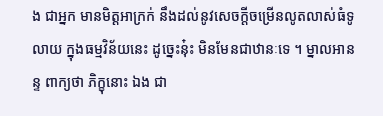ង ជាអ្នក មានមិត្តអាក្រក់ នឹងដល់នូវសេចក្តីចម្រើនលូតលាស់ធំទូលាយ ក្នុងធម្មវិន័យនេះ ដូច្នេះនុ៎ះ មិនមែនជាឋានៈទេ ។ ម្នាលអានន្ទ ពាក្យថា ភិក្ខុនោះ ឯង ជា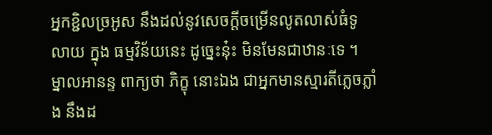អ្នកខ្ជិលច្រអូស នឹងដល់នូវសេចក្តីចម្រើនលូតលាស់ធំទូលាយ ក្នុង ធម្មវិន័យនេះ ដូច្នេះនុ៎ះ មិនមែនជាឋានៈទេ ។ ម្នាលអានន្ទ ពាក្យថា ភិក្ខុ នោះឯង ជាអ្នកមានស្មារតីភ្លេចភ្លាំង នឹងដ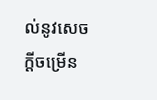ល់នូវសេចក្តីចម្រើន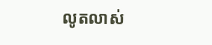លូតលាស់